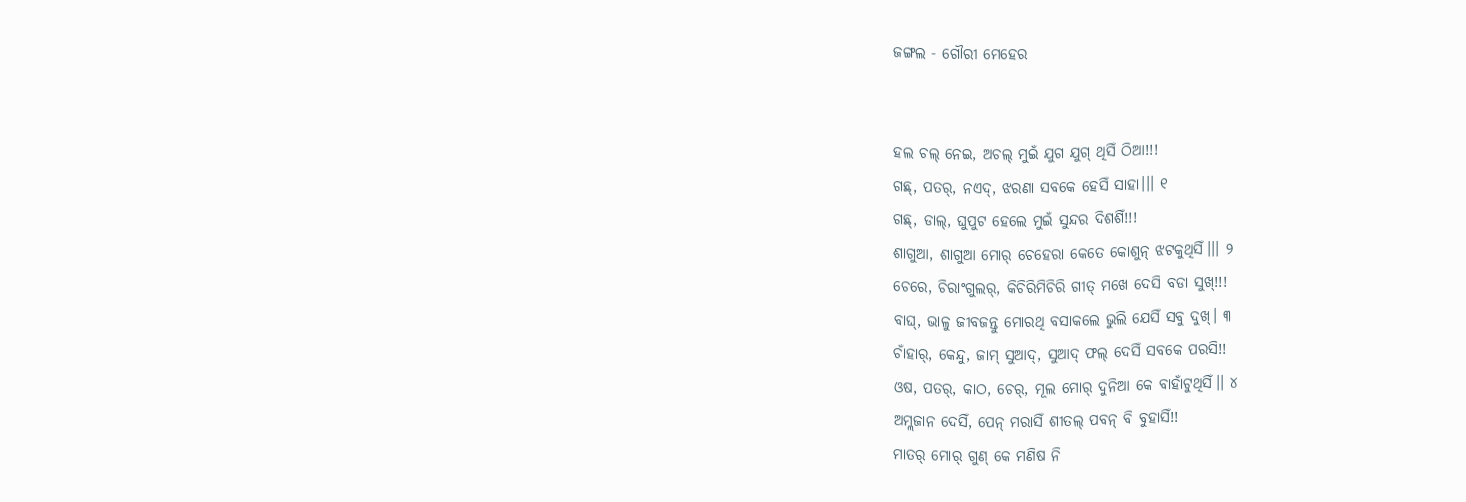ଜଙ୍ଗଲ - ଗୌରୀ ମେହେର


ହଲ ଚଲ୍ ନେଇ, ଅଚଲ୍ ମୁଇଁ ଯୁଗ ଯୁଗ୍ ଥିସିଁ ଠିଆ!!!
ଗଛ୍, ପତର୍, ନଏଦ୍, ଝରଣା ସବକେ ହେସିଁ ସାହା।।। ୧
ଗଛ୍, ଡାଲ୍, ଘୁପୁଟ ହେଲେ ମୁଇଁ ସୁନ୍ଦର ଦିଶଶିଁ!!!
ଶାଗୁଆ, ଶାଗୁଆ ମୋର୍ ଚେହେରା କେତେ କୋଶୁନ୍ ଝଟକୁଥିସିଁ।।। ୨
ଚେରେ, ଚିରାଂଗୁଲର୍, କିଚିରିମିଚିରି ଗୀତ୍ ମଖେ ଦେସି ବଡା ସୁଖ୍!!!
ବାଘ୍, ଭାଳୁ ଜୀବଜନ୍ତୁ ମୋରଥି ବସାକଲେ ଭୁଲି ଯେସିଁ ସବୁ ଦୁଖ୍। ୩
ଚାଁହାର୍, କେନ୍ଦୁ, ଜାମ୍ ସୁଆଦ୍, ସୁଆଦ୍ ଫଲ୍ ଦେସିଁ ସବକେ ପରସି!!
ଓଷ, ପତର୍, କାଠ, ଚେର୍, ମୂଲ ମୋର୍ ଦୁନିଆ କେ ବାହାଁଟୁଥିସିଁ।। ୪
ଅମ୍ଲଜାନ ଦେସିଁ, ପେନ୍ ମରାସିଁ ଶୀତଲ୍ ପବନ୍ ବି ବୁହାସିଁ!!
ମାତର୍ ମୋର୍ ଗୁଣ୍ କେ ମଣିଷ ନି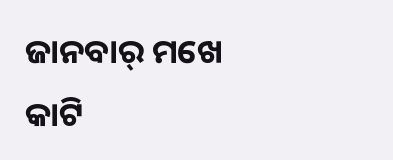ଜାନବାର୍ ମଖେ କାଟି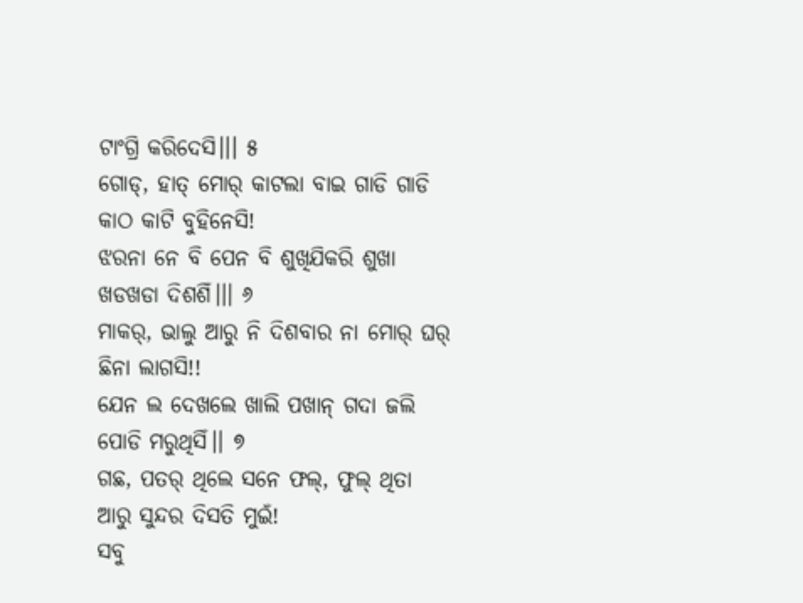ଟାଂଗ୍ରି କରିଦେସି।।। ୫
ଗୋଡ୍, ହାତ୍ ମୋର୍ କାଟଲା ବାଇ ଗାଡି ଗାଡି କାଠ କାଟି ବୁହିନେସି!
ଝରନା ନେ ବି ପେନ ବି ଶୁଖିଯିକରି ଶୁଖା ଖଡଖଡା ଦିଶଶିଁ।।। ୬
ମାକର୍, ଭାଲୁ ଆରୁ ନି ଦିଶବାର ନା ମୋର୍ ଘର୍ ଛିନା ଲାଗସି!!
ଯେନ ଲ ଦେଖଲେ ଖାଲି ପଖାନ୍ ଗଦା ଜଲି ପୋଡି ମରୁଥିସିଁ।। ୭
ଗଛ, ପତର୍ ଥିଲେ ସନେ ଫଲ୍, ଫୁଲ୍ ଥିତା ଆରୁ ସୁନ୍ଦର ଦିସତି ମୁଇଁ!
ସବୁ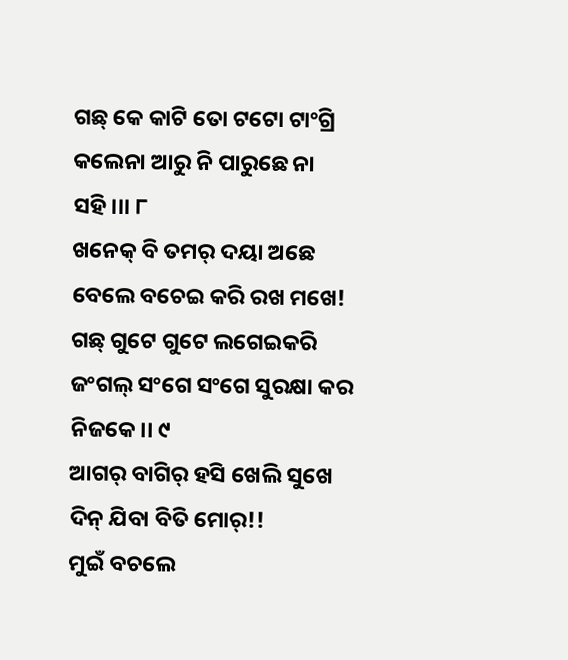ଗଛ୍ କେ କାଟି ତୋ ଟଟୋ ଟାଂଗ୍ରି କଲେନା ଆରୁ ନି ପାରୁଛେ ନା ସହି।।। ୮
ଖନେକ୍ ବି ତମର୍ ଦୟା ଅଛେ ବେଲେ ବଚେଇ କରି ରଖ ମଖେ!
ଗଛ୍ ଗୁଟେ ଗୁଟେ ଲଗେଇକରି ଜଂଗଲ୍ ସଂଗେ ସଂଗେ ସୁରକ୍ଷା କର ନିଜକେ।। ୯
ଆଗର୍ ବାଗିର୍ ହସି ଖେଲି ସୁଖେ ଦିନ୍ ଯିବା ବିତି ମୋର୍!!
ମୁଇଁ ବଚଲେ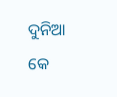ଦୁନିଆ କେ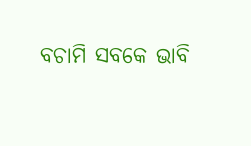ବଚାମି ସବକେ ଭାବି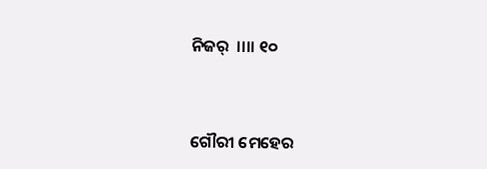ନିଜର୍  ।।।। ୧୦


ଗୌରୀ ମେହେର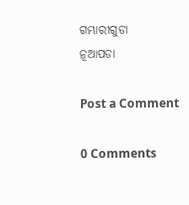ଗମ୍ଭାରୀଗୁଡା
ନୂଆପଡା

Post a Comment

0 Comments